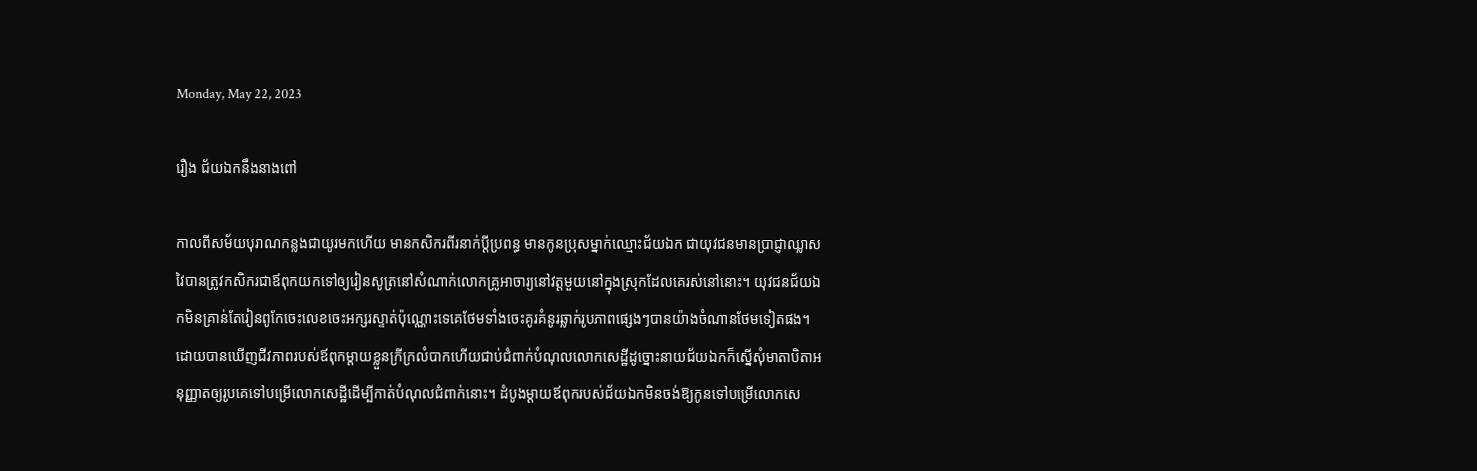Monday, May 22, 2023

រឿង ជ័យឯកនឹងនាងពៅ

កាលពីសម័យបុរាណកន្លងជាយូរមកហើយ មានកសិករពីរនាក់ប្ដីប្រពន្ធ មានកូនប្រុសម្នាក់ឈ្មោះជ័យឯក ជាយុវជនមានប្រាជ្ញាឈ្លាសវៃបានត្រូវកសិករជាឪពុកយកទៅឲ្យរៀនសូត្រនៅសំណាក់លោកគ្រូអាចារ្យនៅវត្តមួយនៅក្នុងស្រុកដែលគេរស់នៅនោះ។ យុវជនជ័យឯកមិនគ្រាន់តែរៀនពូកែចេះលេខចេះអក្សរស្ទាត់ប៉ុណ្ណោះទេគេថែមទាំងចេះគូរគំនូរឆ្លាក់រូបភាពផ្សេងៗបានយ៉ាងចំណានថែមទៀតផង។
ដោយបានឃើញជីវភាពរបស់ឪពុកម្ដាយខ្លួនក្រីក្រលំបាកហើយជាប់ជំពាក់បំណុលលោកសេដ្ឋីដូច្នោះនាយជ័យឯកក៏ស្នើសុំមាតាបិតាអនុញ្ញាតឲ្យរូបគេទៅបម្រើលោកសេដ្ឋីដើម្បីកាត់បំណុលជំពាក់នោះ។ ដំបូងម្ដាយឪពុករបស់ជ័យឯកមិនចង់ឱ្យកូនទៅបម្រើលោកសេ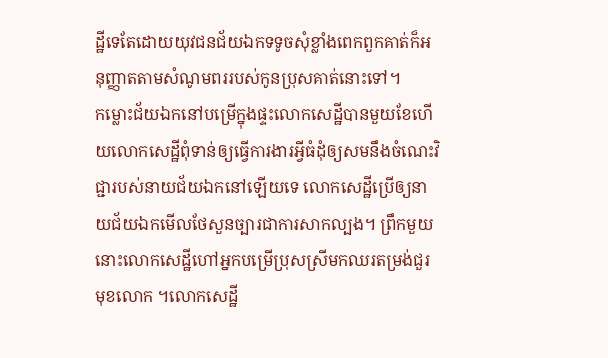ដ្ឋីទេតែដោយយុវជនជ័យឯកទទូចសុំខ្លាំងពេកពួកគាត់ក៏អនុញ្ញាតតាមសំណូមពររបស់កូនប្រុសគាត់នោះទៅ។
កម្លោះជ័យឯកនៅបម្រើក្នុងផ្ទះលោកសេដ្ឋីបានមួយខែហើយលោកសេដ្ឋីពុំទាន់ឲ្យធ្វើការងារអ្វីធំដំុឲ្យសមនឹងចំណេះវិជ្ជារបស់នាយជ័យឯកនៅឡើយទេ លោកសេដ្ឋីប្រើឲ្យនាយជ័យឯកមើលថែសួនច្បារជាការសាកល្បង។ ព្រឹកមួយនោះលោកសេដ្ឋីហៅអ្នកបម្រើប្រុសស្រីមកឈរតម្រង់ជួរមុខលោក ។លោកសេដ្ឋី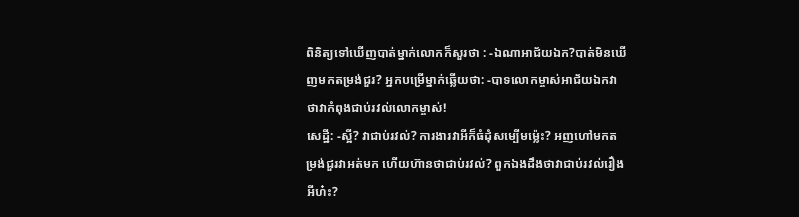ពិនិត្យទៅឃើញបាត់ម្នាក់លោកក៏សួរថា : -ឯណាអាជ័យឯក?បាត់មិនឃើញមកតម្រង់ជួរ? អ្នកបម្រើម្នាក់ឆ្លើយថា: -បាទលោកម្ចាស់អាជ័យឯកវាថាវាកំពុងជាប់រវល់លោកម្ចាស់!
សេដ្ឋី: -ស្អី? វាជាប់រវល់? ការងារវាអីក៏ធំដុំសម្បើមម៉្លេះ? អញហៅមកតម្រង់ជួរវាអត់មក ហើយហ៊ានថាជាប់រវល់? ពួកឯងដឹងថាវាជាប់រវល់រឿងអីហ៎ះ?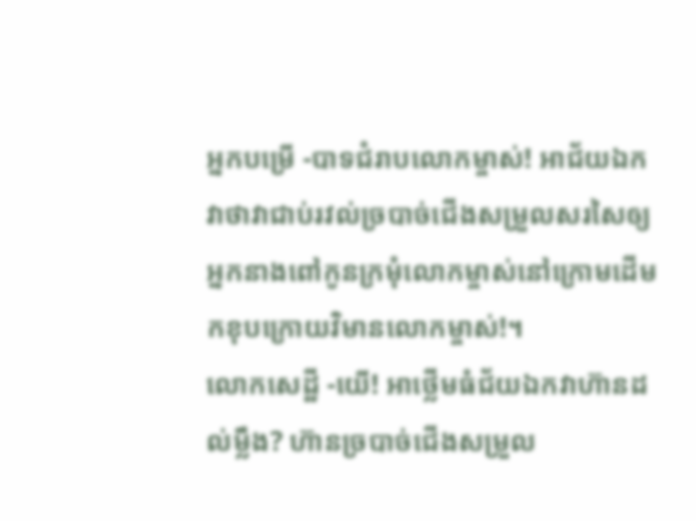អ្នកបម្រើ -បាទជំរាបលោកម្ចាស់! អាជ័យឯកវាថាវាជាប់រវល់ច្របាច់ជើងសម្រួលសរសៃឲ្យអ្នកនាងពៅកូនក្រមុំលោកម្ចាស់នៅក្រោមដើមកខុបក្រោយវិមានលោកម្ចាស់!។
លោកសេដ្ឋី -យើ! អាថ្លើមធំជ័យឯកវាហ៊ានដល់ម្លឹង? ហ៊ានច្របាច់ជើងសម្រួល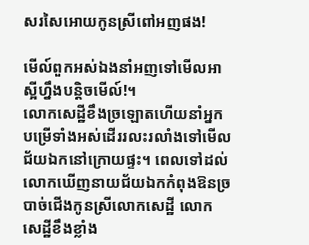សរសៃអោយកូនស្រីពៅអញផង!

មើល៍ពួកអស់ឯងនាំអញទៅមើលអាស្អីហ្នឹងបន្តិចមើល៍!។
លោកសេដ្ឋីខឹងច្រឡោតហើយនាំអ្នកបម្រើទាំងអស់ដើររលះរលាំងទៅមើលជ័យឯកនៅក្រោយផ្ទះ។ ពេលទៅដល់លោកឃើញនាយជ័យឯកកំពុងឱនច្របាច់ជើងកូនស្រីលោកសេដ្ឋី លោកសេដ្ឋីខឹងខ្លាំង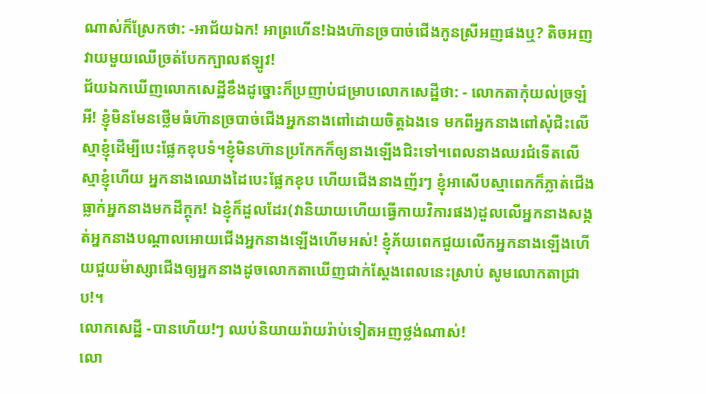ណាស់ក៏ស្រែកថា: -អាជ័យឯក! អាព្រហើន!ឯងហ៊ានច្របាច់ជើងកូនស្រីអញផងឬ? តិចអញវាយមួយឈើច្រត់បែកក្បាលឥឡូវ!
ជ័យឯកឃើញលោកសេដ្ឋីខឹងដូច្នោះក៏ប្រញាប់ជម្រាបលោកសេដ្ឋីថា: - លោកតាកុំយល់ច្រឡំអី! ខ្ញុំមិនមែនថ្លើមធំហ៊ានច្របាច់ជើងអ្នកនាងពៅដោយចិត្តឯងទេ មកពីអ្នកនាងពៅសុំជិះលើស្មាខ្ញុំដើម្បីបេះផ្លែកខុបទំ។ខ្ញុំមិនហ៊ានប្រកែកក៏ឲ្យនាងឡើងជិះទៅ។ពេលនាងឈរជំទើតលើស្មាខ្ញុំហើយ អ្នកនាងឈោងដៃបេះផ្លែកខុប ហើយជើងនាងញ័រៗ ខ្ញុំអាសើបស្មាពេកក៏ភ្លាត់ជើងធ្លាក់អ្នកនាងមកដីក្ដុក! ឯខ្ញុំក៏ដួលដែរ(វានិយាយហើយធ្វើកាយវិការផង)ដួលលើអ្នកនាងសង្កត់អ្នកនាងបណ្ដាលអោយជើងអ្នកនាងឡើងហើមអស់! ខ្ញុំភ័យពេកជួយលើកអ្នកនាងឡើងហើយជួយម៉ាស្សាជើងឲ្យអ្នកនាងដូចលោកតាឃើញជាក់ស្ដែងពេលនេះស្រាប់ សូមលោកតាជ្រាប!។
លោកសេដ្ឋី -បានហើយ!ៗ ឈប់និយាយរ៉ាយរ៉ាប់ទៀតអញថ្លង់ណាស់!
លោ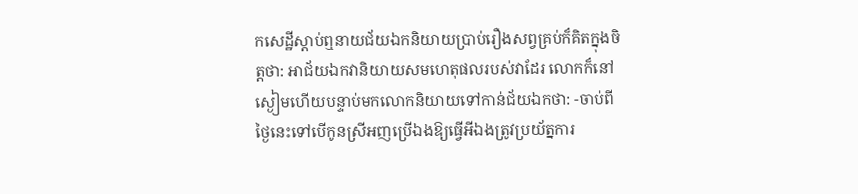កសេដ្ឋីស្ដាប់ឮនាយជ័យឯកនិយាយប្រាប់រឿងសព្វគ្រប់ក៏គិតក្នុងចិត្តថា: អាជ័យឯកវានិយាយសមហេតុផលរបស់វាដែរ លោកក៏នៅស្ងៀមហើយបន្ទាប់មកលោកនិយាយទៅកាន់ជ័យឯកថា: -ចាប់ពីថ្ងៃនេះទៅបើកូនស្រីអញប្រើឯងឱ្យធ្វើអីឯងត្រូវប្រយ័ត្នការ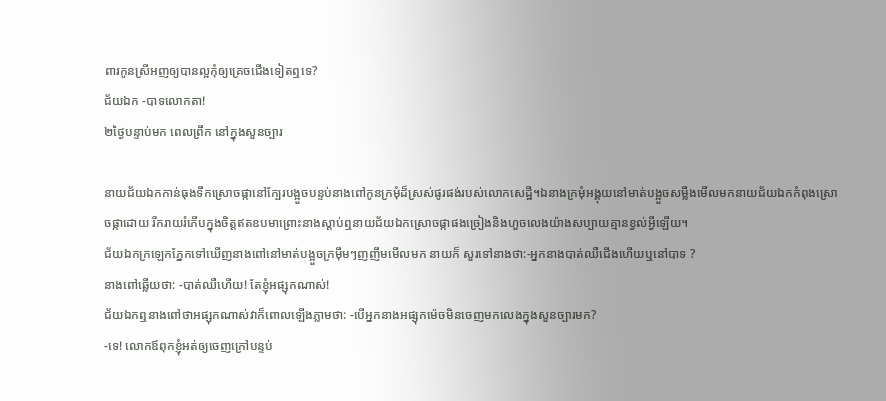ពារកូនស្រីអញឲ្យបានល្អកុំឲ្យគ្រេចជើងទៀតឮទេ?
ជ័យឯក -បាទលោកតា!
២ថ្ងៃបន្ទាប់មក ពេលព្រឹក នៅក្នុងសួនច្បារ

នាយជ័យឯកកាន់ធុងទឹកស្រោចផ្កានៅក្បែរបង្អួចបន្ទប់នាងពៅកូនក្រមុំដ៏ស្រស់ផូរផង់របស់លោកសេដ្ឋី។ឯនាងក្រមុំអង្គុយនៅមាត់បង្អួចសម្លឹងមើលមកនាយជ័យឯកកំពុងស្រោចផ្កាដោយ រីករាយរំភើបក្នុងចិត្តឥតឧបមាព្រោះនាងស្ដាប់ឮនាយជ័យឯកស្រោចផ្កាផងច្រៀងនិងហួចលេងយ៉ាងសប្បាយគ្មានខ្វល់អ្វីឡើយ។
ជ័យឯកក្រឡេកភ្នែកទៅឃើញនាងពៅនៅមាត់បង្អួចក្រមុឹមៗញញឹមមើលមក នាយក៏ សួរទៅនាងថា:-អ្នកនាងបាត់ឈឺជើងហើយឬនៅបាទ ?
នាងពៅឆ្លើយថា: -បាត់ឈឺហើយ! តែខ្ញុំអផ្សុកណាស់!
ជ័យឯកឮនាងពៅថាអផ្សុកណាស់វាក៏ពោលឡើងភ្លាមថា: -បើអ្នកនាងអផ្សុកម៉េចមិនចេញមកលេងក្នុងសួនច្បារមក?
-ទេ! លោកឪពុកខ្ញុំអត់ឲ្យចេញក្រៅបន្ទប់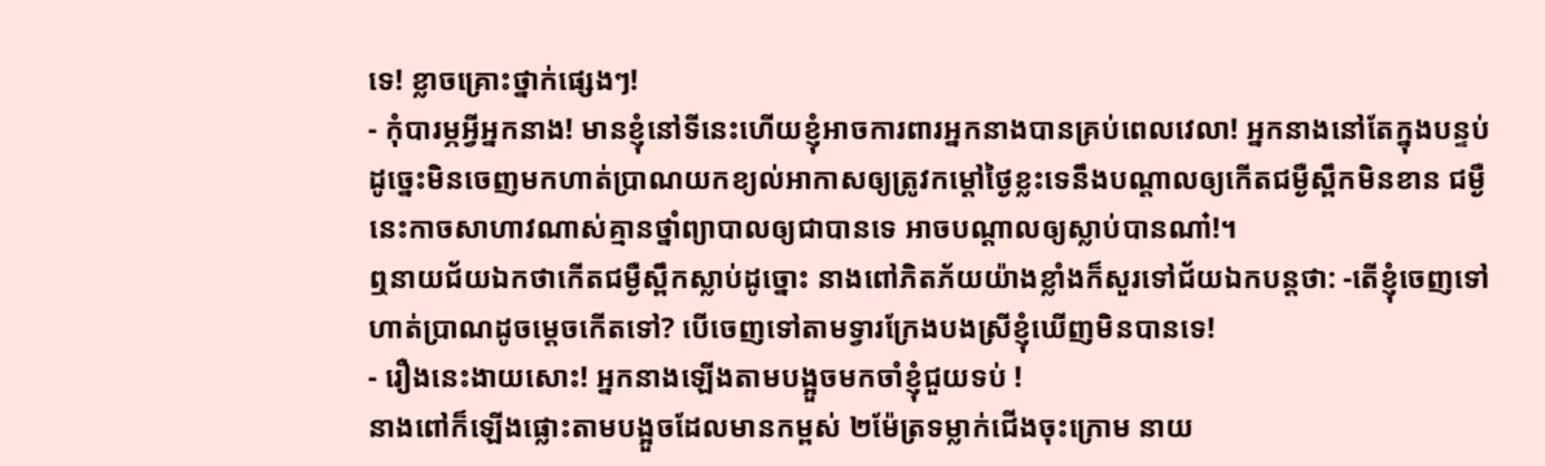ទេ! ខ្លាចគ្រោះថ្នាក់ផ្សេងៗ!
- កុំបារម្ភអ្វីអ្នកនាង! មានខ្ញុំនៅទីនេះហើយខ្ញុំអាចការពារអ្នកនាងបានគ្រប់ពេលវេលា! អ្នកនាងនៅតែក្នុងបន្ទប់ដូច្នេះមិនចេញមកហាត់ប្រាណយកខ្យល់អាកាសឲ្យត្រូវកម្ដៅថ្ងៃខ្លះទេនឹងបណ្តាលឲ្យកើតជម្ងឺស្ពឹកមិនខាន ជម្ងឺនេះកាចសាហាវណាស់គ្មានថ្នាំព្យាបាលឲ្យជាបានទេ អាចបណ្ដាលឲ្យស្លាប់បានណា៎!។
ឮនាយជ័យឯកថាកើតជម្ងឺស្ពឹកស្លាប់ដូច្នោះ នាងពៅភិតភ័យយ៉ាងខ្លាំងក៏សួរទៅជ័យឯកបន្តថា: -តើខ្ញុំចេញទៅហាត់ប្រាណដូចម្ដេចកើតទៅ? បើចេញទៅតាមទ្វារក្រែងបងស្រីខ្ញុំឃើញមិនបានទេ!
- រឿងនេះងាយសោះ! អ្នកនាងឡើងតាមបង្អួចមកចាំខ្ញុំជួយទប់ !
នាងពៅក៏ឡើងផ្លោះតាមបង្អួចដែលមានកម្ពស់ ២ម៉ែត្រទម្លាក់ជើងចុះក្រោម នាយ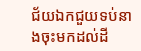ជ័យឯកជួយទប់នាងចុះមកដល់ដី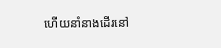ហើយនាំនាងដើរនៅ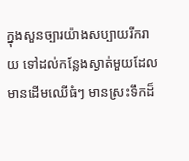ក្នុងសួនច្បារយ៉ាងសប្បាយរីករាយ ទៅដល់កន្លែងស្ងាត់មួយដែលមានដើមឈើធំៗ មានស្រះទឹកដ៏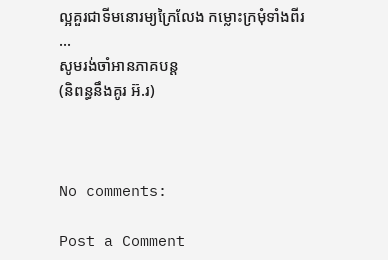ល្អគួរជាទីមនោរម្យក្រៃលែង កម្លោះក្រមុំទាំងពីរ ...
សូមរង់ចាំអានភាគបន្ត
(និពន្ធនឹងគូរ អ៊.រ)



No comments:

Post a Comment